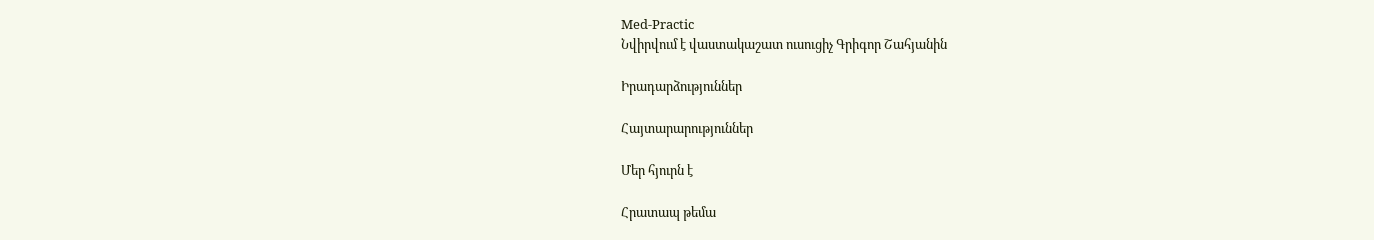Med-Practic
Նվիրվում է վաստակաշատ ուսուցիչ Գրիգոր Շահյանին

Իրադարձություններ

Հայտարարություններ

Մեր հյուրն է

Հրատապ թեմա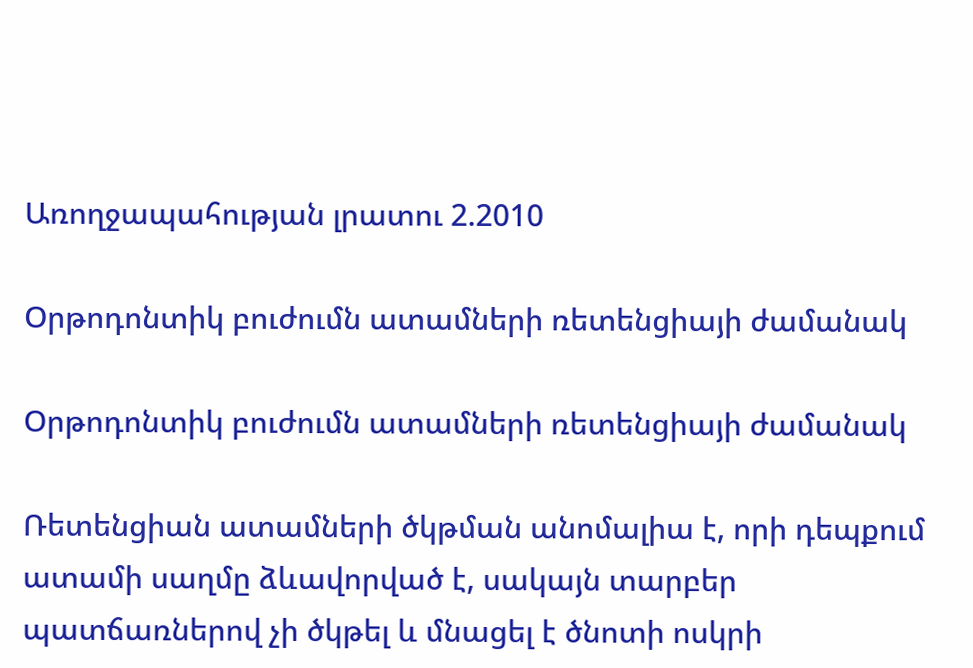Առողջապահության լրատու 2.2010

Օրթոդոնտիկ բուժումն ատամների ռետենցիայի ժամանակ

Օրթոդոնտիկ բուժումն ատամների ռետենցիայի ժամանակ

Ռետենցիան ատամների ծկթման անոմալիա է, որի դեպքում ատամի սաղմը ձևավորված է, սակայն տարբեր պատճառներով չի ծկթել և մնացել է ծնոտի ոսկրի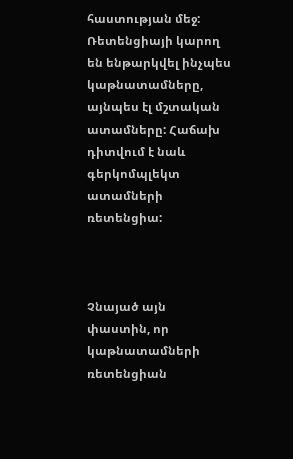հաստության մեջ: Ռետենցիայի կարող են ենթարկվել ինչպես կաթնատամները, այնպես էլ մշտական ատամները: Հաճախ դիտվում է նաև գերկոմպլեկտ ատամների ռետենցիա:



Չնայած այն փաստին, որ կաթնատամների ռետենցիան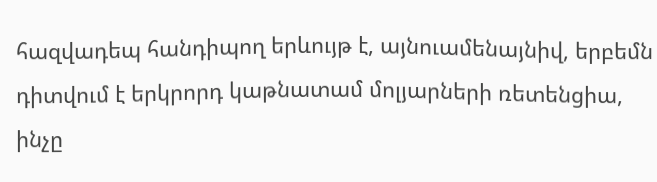հազվադեպ հանդիպող երևույթ է, այնուամենայնիվ, երբեմն դիտվում է երկրորդ կաթնատամ մոլյարների ռետենցիա, ինչը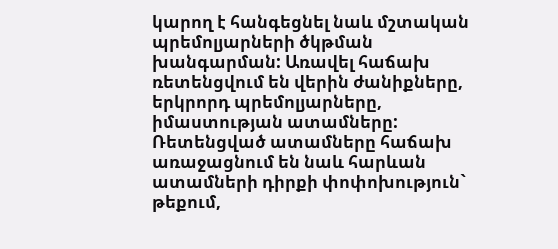կարող է հանգեցնել նաև մշտական պրեմոլյարների ծկթման խանգարման: Առավել հաճախ ռետենցվում են վերին ժանիքները, երկրորդ պրեմոլյարները, իմաստության ատամները: Ռետենցված ատամները հաճախ առաջացնում են նաև հարևան ատամների դիրքի փոփոխություն` թեքում,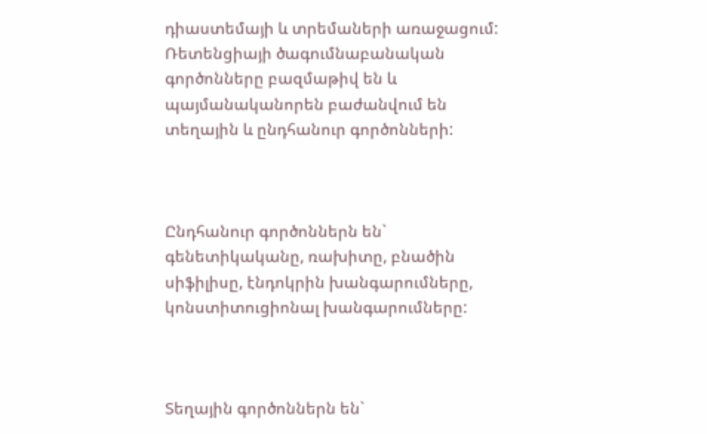դիաստեմայի և տրեմաների առաջացում: Ռետենցիայի ծագումնաբանական գործոնները բազմաթիվ են և պայմանականորեն բաժանվում են տեղային և ընդհանուր գործոնների:



Ընդհանուր գործոններն են` գենետիկականը, ռախիտը, բնածին սիֆիլիսը, էնդոկրին խանգարումները, կոնստիտուցիոնալ խանգարումները:



Տեղային գործոններն են`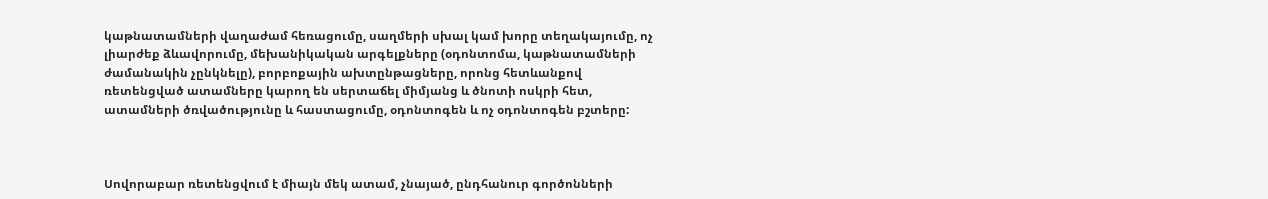կաթնատամների վաղաժամ հեռացումը, սաղմերի սխալ կամ խորը տեղակայումը, ոչ լիարժեք ձևավորումը, մեխանիկական արգելքները (օդոնտոմա, կաթնատամների ժամանակին չընկնելը), բորբոքային ախտընթացները, որոնց հետևանքով ռետենցված ատամները կարող են սերտաճել միմյանց և ծնոտի ոսկրի հետ, ատամների ծռվածությունը և հաստացումը, օդոնտոգեն և ոչ օդոնտոգեն բշտերը:



Սովորաբար ռետենցվում է միայն մեկ ատամ, չնայած, ընդհանուր գործոնների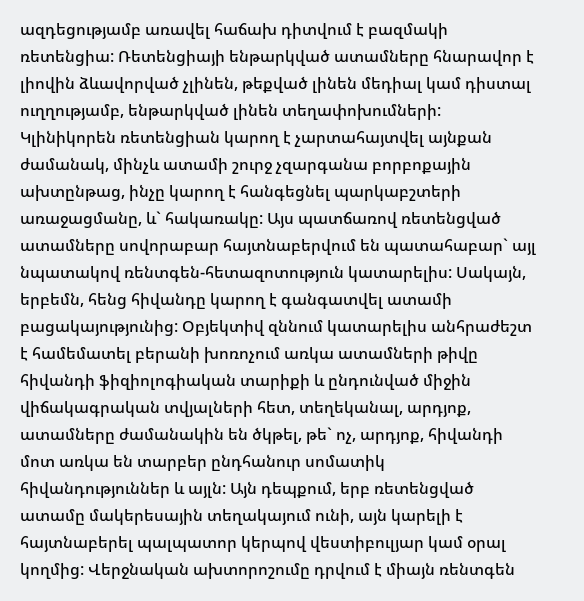ազդեցությամբ առավել հաճախ դիտվում է բազմակի ռետենցիա: Ռետենցիայի ենթարկված ատամները հնարավոր է լիովին ձևավորված չլինեն, թեքված լինեն մեդիալ կամ դիստալ ուղղությամբ, ենթարկված լինեն տեղափոխումների: Կլինիկորեն ռետենցիան կարող է չարտահայտվել այնքան ժամանակ, մինչև ատամի շուրջ չզարգանա բորբոքային ախտընթաց, ինչը կարող է հանգեցնել պարկաբշտերի առաջացմանը, և` հակառակը: Այս պատճառով ռետենցված ատամները սովորաբար հայտնաբերվում են պատահաբար` այլ նպատակով ռենտգեն-հետազոտություն կատարելիս: Սակայն, երբեմն, հենց հիվանդը կարող է գանգատվել ատամի բացակայությունից: Օբյեկտիվ զննում կատարելիս անհրաժեշտ է համեմատել բերանի խոռոչում առկա ատամների թիվը հիվանդի ֆիզիոլոգիական տարիքի և ընդունված միջին վիճակագրական տվյալների հետ, տեղեկանալ, արդյոք, ատամները ժամանակին են ծկթել, թե` ոչ, արդյոք, հիվանդի մոտ առկա են տարբեր ընդհանուր սոմատիկ հիվանդություններ և այլն: Այն դեպքում, երբ ռետենցված ատամը մակերեսային տեղակայում ունի, այն կարելի է հայտնաբերել պալպատոր կերպով վեստիբուլյար կամ օրալ կողմից: Վերջնական ախտորոշումը դրվում է միայն ռենտգեն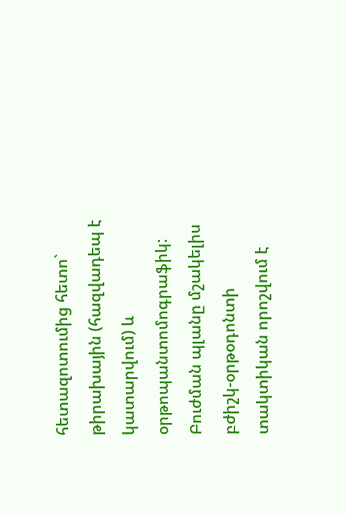հետազոտումից հետո` թիրախային (հազվադեպ է կատարվում) և օրթոպանտոմոգրաֆիկ: Բուժման պլանը մշակելիս բժիշկ-օրթօդոնտի տակտիկան որոշվում է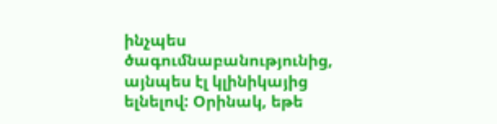ինչպես ծագումնաբանությունից, այնպես էլ կլինիկայից ելնելով: Օրինակ, եթե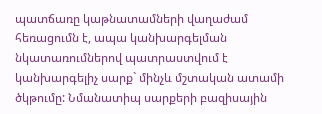պատճառը կաթնատամների վաղաժամ հեռացումն է, ապա կանխարգելման նկատառումներով պատրաստվում է կանխարգելիչ սարք` մինչև մշտական ատամի ծկթումը: Նմանատիպ սարքերի բազիսային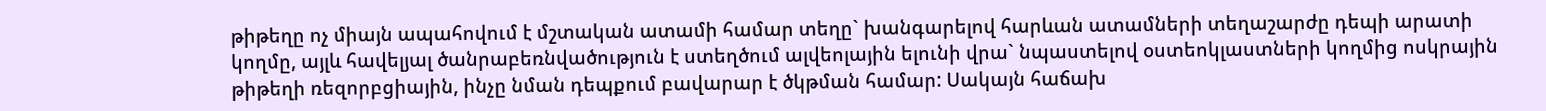թիթեղը ոչ միայն ապահովում է մշտական ատամի համար տեղը` խանգարելով հարևան ատամների տեղաշարժը դեպի արատի կողմը, այլև հավելյալ ծանրաբեռնվածություն է ստեղծում ալվեոլային ելունի վրա` նպաստելով օստեոկլաստների կողմից ոսկրային թիթեղի ռեզորբցիային, ինչը նման դեպքում բավարար է ծկթման համար: Սակայն հաճախ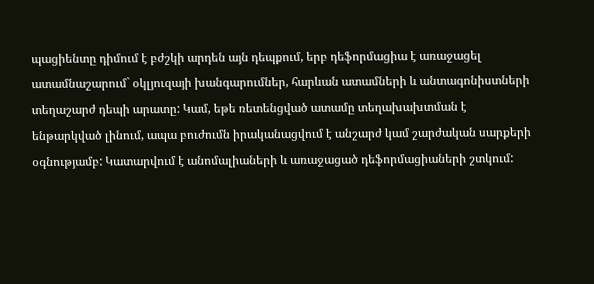պացիենտը դիմում է բժշկի արդեն այն դեպքում, երբ դեֆորմացիա է առաջացել ատամնաշարում` օկլյուզայի խանգարումներ, հարևան ատամների և անտագոնիստների տեղաշարժ դեպի արատը: Կամ, եթե ռետենցված ատամը տեղախախտման է ենթարկված լինում, ապա բուժումն իրականացվում է անշարժ կամ շարժական սարքերի օգնությամբ: Կատարվում է անոմալիաների և առաջացած դեֆորմացիաների շտկում: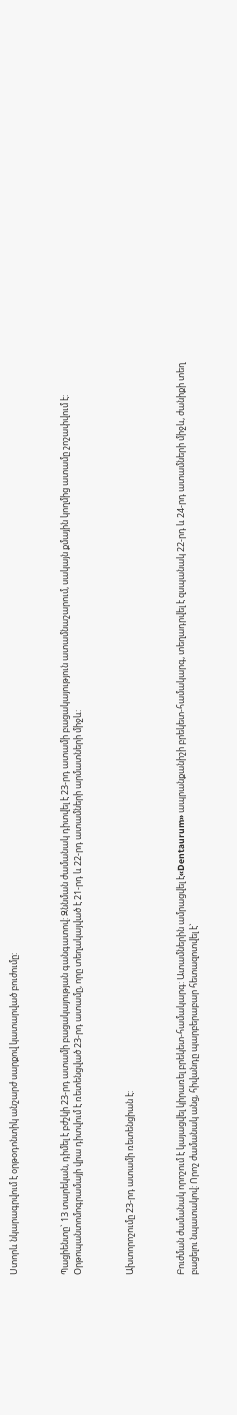Ստորև նկարագրվում է օրթօդոնտիկ անշարժ սարքով կատարված բուժումը:



Պացիենտը` 13 տարեկան, դիմել է բժշկի 23-րդ ատամի բացակայության գանգատով: Զննման ժամանակ դիտվել է 23-րդ ատամի բացակայություն ատամնաշարում, սակայն քմային կողմից ատամը շոշափվում է: Օրթոպանտոմոգրամայի վրա դիտվում է ռետենցված 23-րդ ատամը, որը տեղակայված է 21-րդ և 22-րդ ատամների արմատների միջև:



Ախտորոշումը 23-րդ ատամի ռետենցիան է:



Բուժման ժամանակ որոշում է կայացվել կիրառել բրեկետ-համակարգ: Ատամներին ամրացվել է«Dentaurum» ապրանքանիշի բրեկետ-համակարգ, տեղադրվել է զսպանակ 22-րդ և 24-րդ ատամների միջև, ժանիքի տեղ բացելու նպատակով: Որոշ ժամանակ անց, հիվանդը պարբերաբար հետազոտվել է`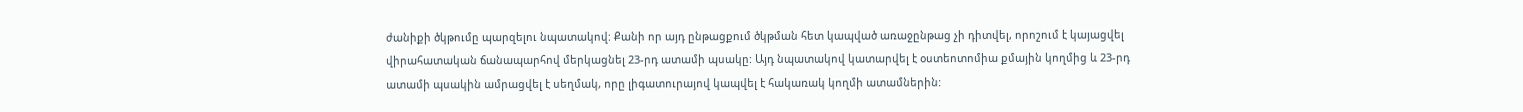ժանիքի ծկթումը պարզելու նպատակով: Քանի որ այդ ընթացքում ծկթման հետ կապված առաջընթաց չի դիտվել, որոշում է կայացվել վիրահատական ճանապարհով մերկացնել 23-րդ ատամի պսակը: Այդ նպատակով կատարվել է օստեոտոմիա քմային կողմից և 23-րդ ատամի պսակին ամրացվել է սեղմակ, որը լիգատուրայով կապվել է հակառակ կողմի ատամներին: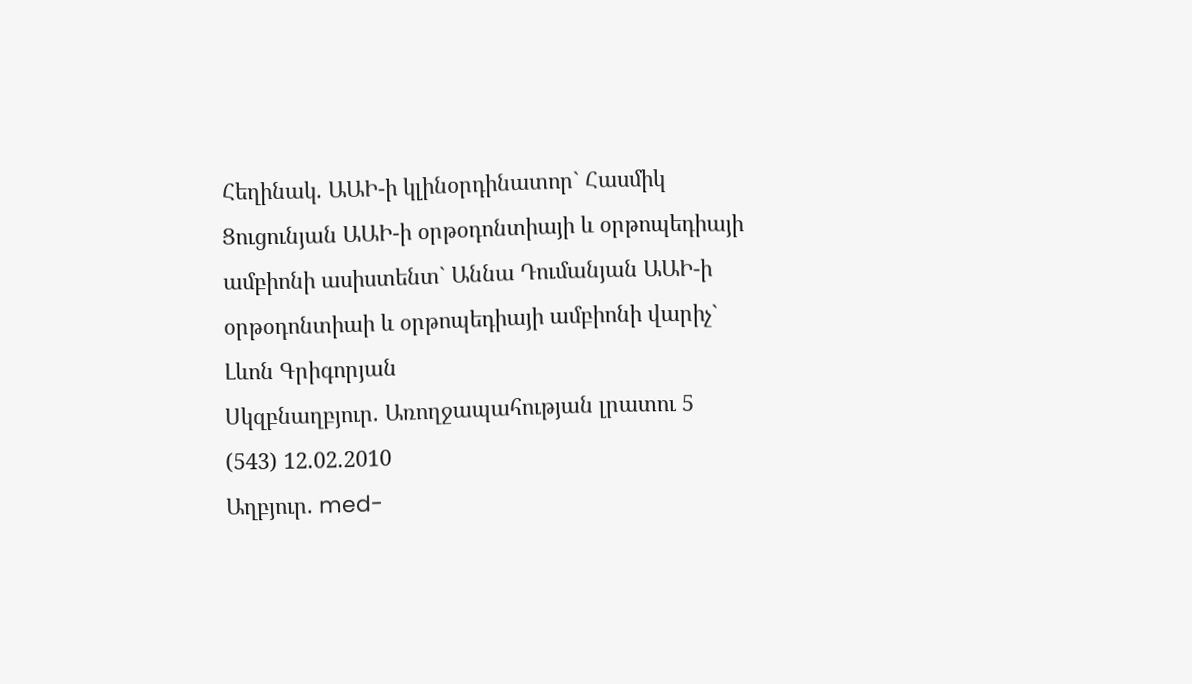Հեղինակ. ԱԱԻ-ի կլինօրդինատոր` Հասմիկ Ցուցունյան ԱԱԻ-ի օրթօդոնտիայի և օրթոպեդիայի ամբիոնի ասիստենտ` Աննա Դումանյան ԱԱԻ-ի օրթօդոնտիաի և օրթոպեդիայի ամբիոնի վարիչ` Լևոն Գրիգորյան
Սկզբնաղբյուր. Առողջապահության լրատու 5 (543) 12.02.2010
Աղբյուր. med-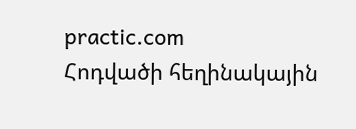practic.com
Հոդվածի հեղինակային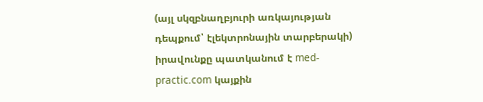(այլ սկզբնաղբյուրի առկայության դեպքում՝ էլեկտրոնային տարբերակի) իրավունքը պատկանում է med-practic.com կայքին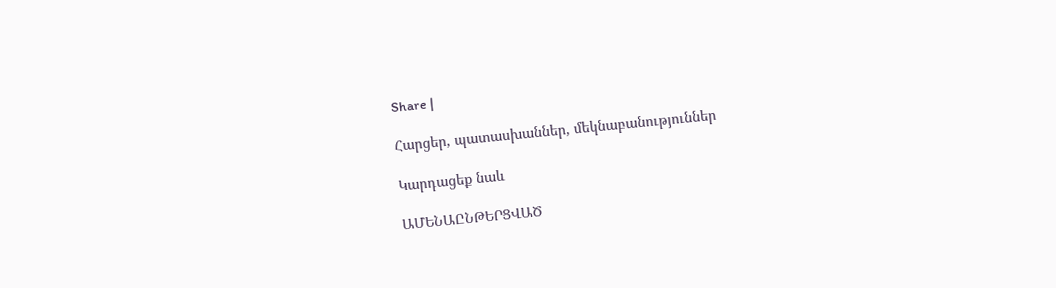Share |

Հարցեր, պատասխաններ, մեկնաբանություններ

Կարդացեք նաև

ԱՄԵՆԱԸՆԹԵՐՑՎԱԾ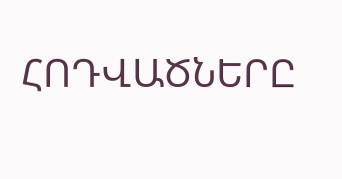ՀՈԴՎԱԾՆԵՐԸ